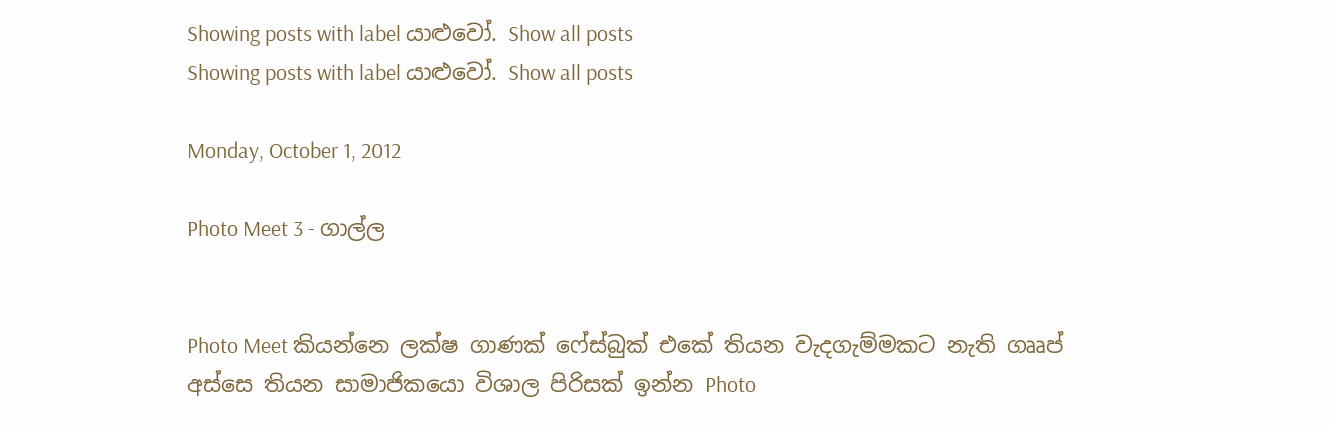Showing posts with label යාළුවෝ. Show all posts
Showing posts with label යාළුවෝ. Show all posts

Monday, October 1, 2012

Photo Meet 3 - ගාල්ල


Photo Meet කියන්නෙ ලක්ෂ ගාණක් ෆේස්බුක් එකේ තියන වැදගැම්මකට නැති ගෲප් අස්සෙ තියන සාමාජිකයො විශාල පිරිසක් ඉන්න Photo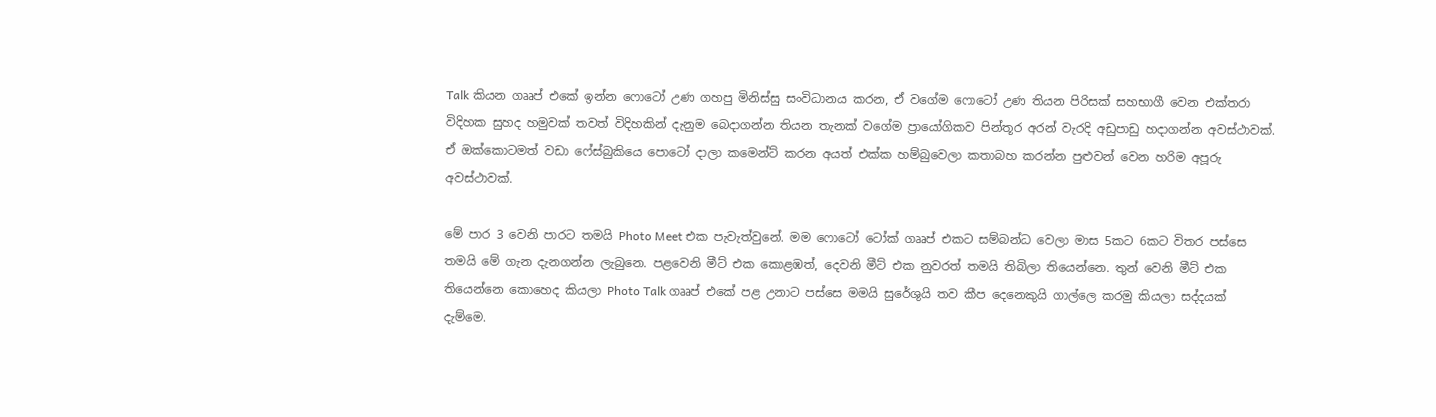Talk කියන ගෲප් එකේ ඉන්න ෆොටෝ උණ ගහපු මිනිස්සු සංවිධානය කරන, ඒ ‍වගේම ෆොටෝ උණ තියන පිරිසක් සහභාගී වෙන එක්තරා විදිහක සුහද හමුවක් තවත් විදිහකින් දැනුම බෙදාගන්න තියන තැනක් වගේම ප්‍රායෝගිකව පින්තූර අරන් වැරදි අඩුපාඩු හදාගන්න අවස්ථාවක්. ඒ ඔක්කොටමත් වඩා ෆේස්බුකියෙ පොටෝ දාලා කමෙන්ට් කරන අයත් එක්ක හම්බුවෙලා කතාබහ කරන්න පුළුවන් වෙන හරිම අපූරු අවස්ථාවක්.

මේ පාර 3 වෙනි පාරට තමයි Photo Meet එක පැවැත්වුනේ. මම ෆොටෝ ටෝක් ගෲප් එකට සම්බන්ධ වෙලා මාස 5කට 6කට විතර පස්සෙ තමයි මේ ගැන දැනගන්න ලැබුනෙ. පළවෙනි මීට් එක කොළඹත්, දෙවනි මීට් එක නුවරත් තමයි තිබිලා තියෙන්නෙ. තුන් වෙනි මීට් එක තියෙන්නෙ කොහෙද කියලා Photo Talk ගෲප් එකේ පළ උනාට පස්සෙ මමයි සුරේශුයි තව කීප දෙනෙකුයි ගාල්ලෙ කරමු කියලා සද්දයක් දැම්මෙ.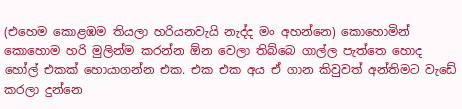(එහෙම කොළඹම තියලා හරියනවැයි නැද්ද මං අහන්නෙ) කොහොමින් කොහොම හරි මුලින්ම කරන්න ඕන වෙලා තිබ්බෙ ගාල්ල පැත්තෙ හොද හෝල් එකක් හොයාගන්න එක. එක එක අය ඒ ගාන කිවුවත් අන්තිමට වැඩේ කරලා දුන්නෙ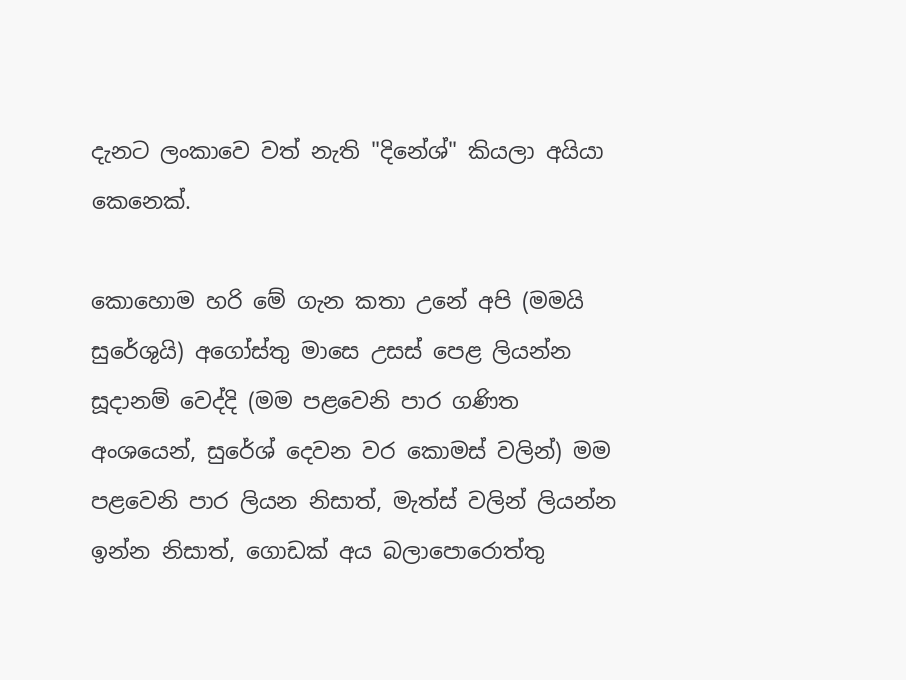දැනට ලංකාවෙ වත් නැති "දිනේශ්" කියලා අයියා කෙනෙක්.

කො‍හොම හරි මේ ගැන කතා උනේ අපි (මමයි සුරේශුයි) අගෝස්තු මාසෙ උසස් පෙළ ලියන්න සූදානම් වෙද්දි (මම පළවෙනි පාර ගණිත අංශයෙන්, සුරේශ් දෙවන වර කොමස් වලින්) මම පළවෙනි පාර ලියන නිසාත්, මැත්ස් වලින් ලියන්න ඉන්න නිසාත්, ගොඩක් අය බලාපොරොත්තු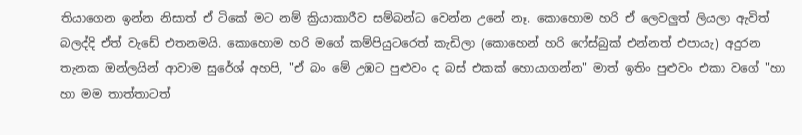තියාගෙන ඉන්න නිසාත් ඒ ටිකේ මට නම් ක්‍රියාකාරීව සම්බන්ධ වෙන්න උනේ නෑ. කොහොම හරි ඒ ලෙවලුත් ලියලා ඇවිත් බලද්දි ඒත් වැඩේ එතනමයි. කොහොම හරි මගේ කම්පියුටරෙත් කැඩිලා (කොහෙන් හරි ෆේස්බුක් එන්නත් එපායැ) අදුරන තැනක ඔන්ලයින් ආවාම සුරේශ් අහපි, "ඒ බං මේ උඹට පුළුවං ද බස් එකක් හොයාගන්න" මාත් ඉතිං පුළුවං එකා වගේ "හා හා මම තාත්තාටත්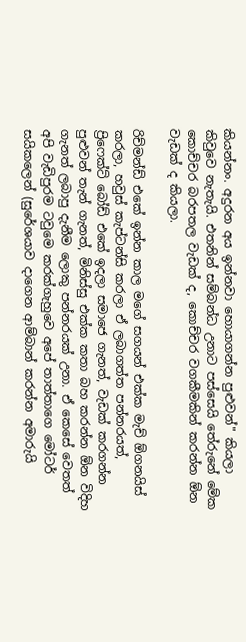කියන්නං. අදුරන අය ඉන්නවා හොයාගන්න පුළුවන්" කියලා කිවුවෙ නැතැයි. එතනින් සම්බන්ධ උනාට පස්සෙයි තේරුනේ මේක කොච්චර බරපතල වැඩක් ද, කොච්චර වගකීමකින් කරන්න ඕන වැඩක් ද කියලා.

රිච්මන්ඩ් එකේ ඉන්න කාල මගේ සගයන් එක්ක මැච් ඕගනයිස් කරලා, හවුස් කැප්ටන්සි කරලා ඒ ලබාගත්ත පන්නරයත්, ප්‍රිෆෙක්ට් බෝඩ් එකේ ඉදලා සමාජෙ ගැනත්, වැඩක් කරගන්න පුළුවන් තැන් ගැනත්, මිනිස්සු එක්ක කතා බහ කරන්න ඕන විදිහ ගැනත් ලබාපු දැනීම ලොකු පන්නරයක් උනා. ඒ කෙසේ වෙතත් අපි වැඩිපුරම ටවුමෙ කරක්ගැහුවෙ අපේ තාත්තාගෙ මෝටර් සයිකලෙන් (සුරේශයාව දාගෙන ආම්බාන් කරන්න අමාරුයි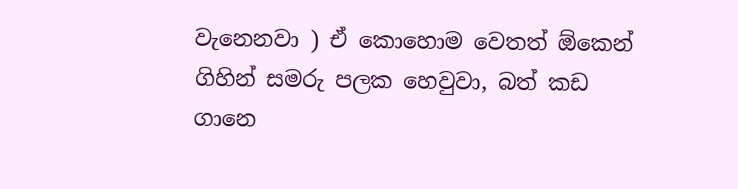වැනෙනවා ) ඒ කොහොම වෙතත් ඕකෙන් ගිහින් සමරු පලක හෙවුවා, බත් කඩ ගානෙ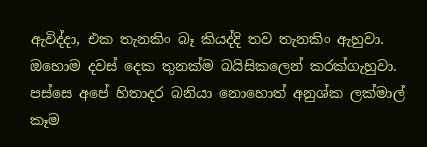ඇවිද්දා, එක තැනකිං බෑ කියද්දි තව තැනකිං ඇහුවා. ඔහොම දවස් දෙක තුනක්ම බයිසිකලෙන් කරක්ගැහුවා. පස්සෙ අපේ හිතාදර බනියා නොහොත් අනුශ්ක ලක්මාල් කෑම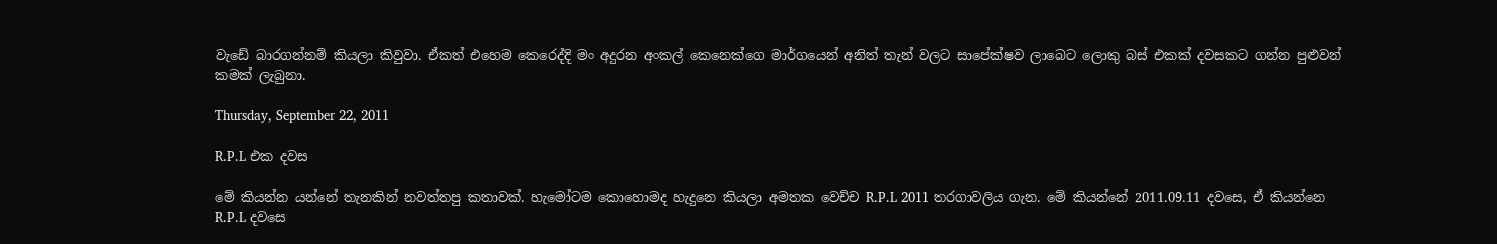වැඩේ බාරගන්නම් කියලා කිවුවා. ඒකත් එහෙම කෙරෙද්දි මං අදුරන අංකල් කෙනෙක්ගෙ මාර්ගයෙන් අනිත් තැන් වලට සා‍පේක්ෂව ලාබෙට ලොකු බස් එකක් දවසකට ගන්න පුළුවන් කමක් ලැබුනා.

Thursday, September 22, 2011

R.P.L එක දවස

මේ කියන්න යන්නේ තැනකින් නවත්තපු කතාවක්. හැමෝටම කොහොමද හැදුනෙ කියලා අමතක වෙච්ච R.P.L 2011 තරගාවලිය ගැන. මේ කියන්නේ 2011.09.11 දවසෙ, ඒ කියන්නෙ R.P.L දවසෙ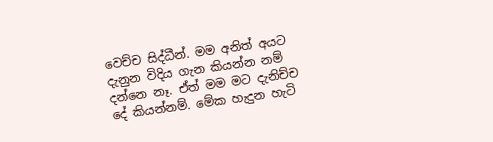වෙච්ච සිද්ධීන්. මම අනිත් අයට දැනුන විදිය ගැන කියන්න නම් දන්නෙ නෑ. ඒත් මම මට දැනිච්ච දේ කියන්නම්. මේක හැදුන හැටි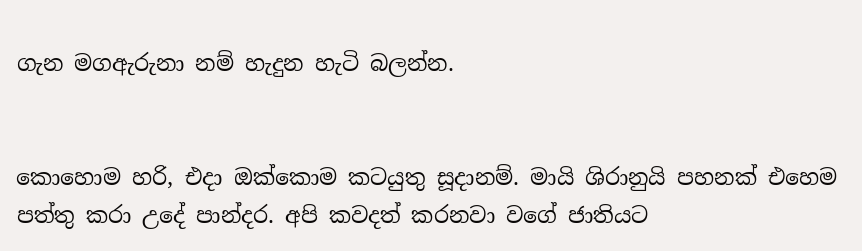ගැන මගඇරුනා නම් හැදුන හැටි බලන්න.


කොහොම හරි, එදා ඔක්කොම කටයුතු සූදානම්. මායි ශිරානුයි පහනක් එහෙම පත්තු කරා උදේ පාන්දර. අපි කවදත් කරනවා වගේ ජාතියට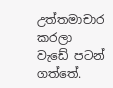උත්තමාචාර කරලා වැඩේ පටන් ගත්තේ.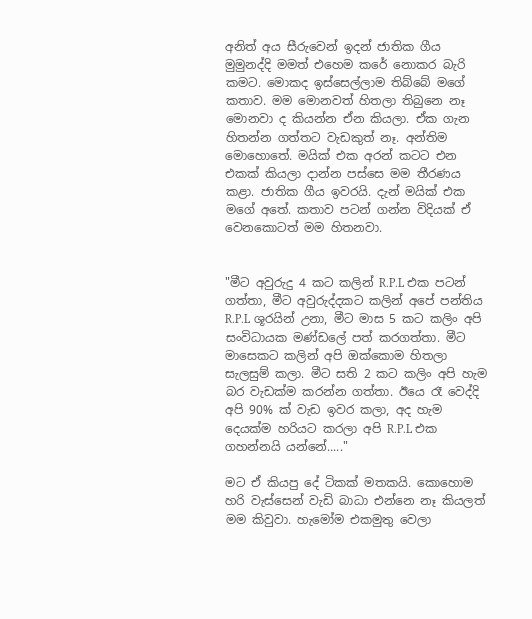අනිත් අය සීරුවෙන් ඉදන් ජාතික ගීය මුමුනද්දි මමත් එහෙම කරේ නොකර බැරි කමට. මොකද ඉස්සෙල්ලාම තිබ්බේ මගේ කතාව. මම මොනවත් හිතලා තිබුනෙ නෑ මොනවා ද කියන්න ඒන කියලා. ඒක ගැන හිතන්න ගත්තට වැඩකුත් නෑ. අන්තිම මොහොතේ‍. මයික් එක අරන් කටට එන එකක් කියලා දාන්න පස්සෙ මම තීරණය කළා. ජාතික ගීය ඉවරයි. දැන් මයික් එක මගේ අතේ. කතාව පටන් ගන්න විදියක් ඒ වෙනකොටත් මම හිතනවා.


"මීට අවුරුදු 4 කට කලින් R.P.L එක පටන් ගත්තා, මීට අවුරුද්දකට කලින් අපේ පන්තිය R.P.L ශූරයින් උනා, මීට මාස 5 කට කලිං අපි සංවිධායක මණ්ඩලේ පත් කරගත්තා. මීට මාසෙකට කලින් අපි ඔක්කොම හිතලා සැලසුම් කලා. මීට සති 2 කට කලිං අපි හැම බර වැඩක්ම කරන්න ගත්තා. ඊයෙ රෑ වෙද්දි අපි 90% ක් වැඩ ඉවර කලා, අද හැම දෙයක්ම හරියට කරලා අපි R.P.L එක ගහන්නයි යන්නේ....."

මට ඒ කියපු දේ ටිකක් මතකයි. කොහොම හරි වැස්සෙන් වැඩි බාධා එන්නෙ නෑ කියලත් මම කිවුවා. හැමෝම එකමුතු වෙලා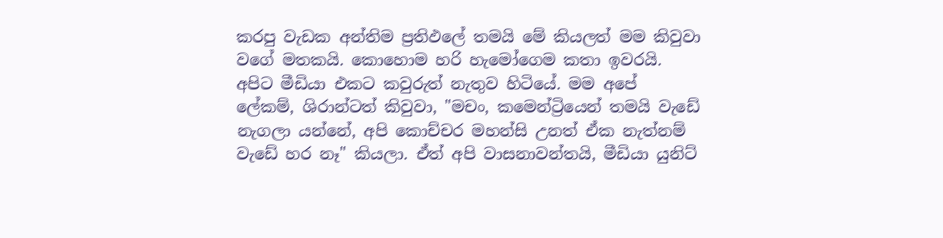කරපු වැඩක අන්තිම ප්‍රතිඵලේ තමයි මේ කියලත් මම කිවුවා වගේ මතකයි. කොහොම හරි හැමෝගෙම කතා ඉවරයි. අපිට මීඩියා එකට කවුරුත් නැතුව හිටියේ. මම අපේ ලේකම්, ශිරාන්ටත් කිවුවා, "මචං, කමෙන්ට්‍රියෙන් තමයි වැඩේ නැගලා යන්නේ, අපි කොච්චර මහන්සි උනත් ඒක නැත්නම් වැඩේ හර නෑ" කියලා. ඒත් අපි වාසනාවන්තයි, මීඩියා යුනිට්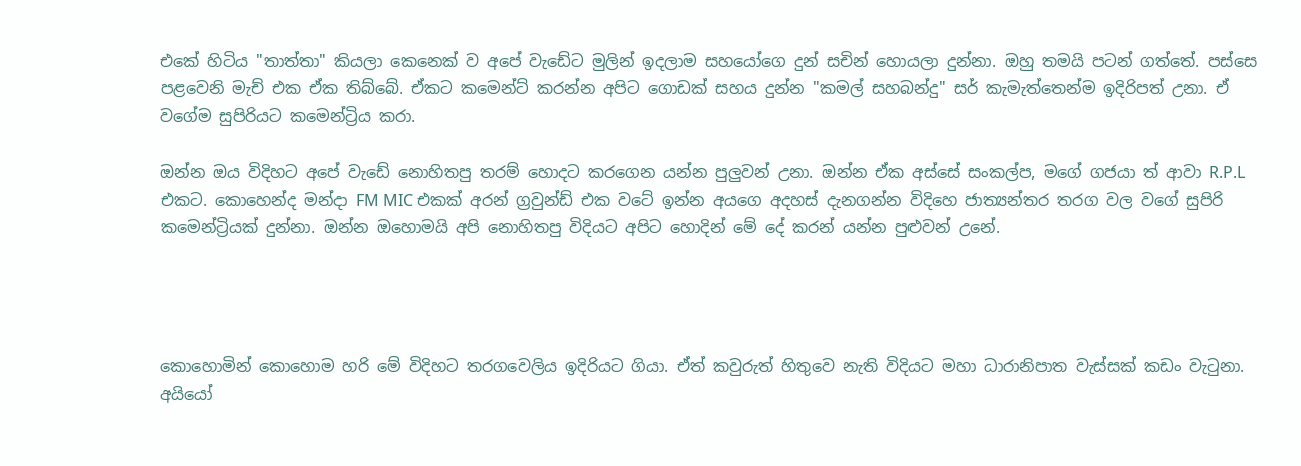එකේ හිටිය "තාත්තා" කියලා කෙනෙක් ව අපේ වැඩේට මුලින් ඉදලාම සහයෝගෙ දුන් සචින් හොයලා දුන්නා. ඔහු තමයි පටන් ගත්තේ. පස්සෙ පළවෙනි මැච් එක ඒක තිබ්බේ. ඒකට කමෙන්ට් කරන්න අපිට ගොඩක් සහය දුන්න "කමල් සහබන්දු" සර් කැමැත්තෙන්ම ඉදිරිපත් උනා. ඒ වගේම සුපිරියට කමෙන්ට්‍රිය කරා.

ඔන්න ඔය විදිහට අපේ වැඩේ නොහිතපු තරම් හොදට කරගෙන යන්න පුලුවන් උනා. ඔන්න ඒක අස්සේ සංකල්ප, මගේ ගජයා ත් ආවා R.P.L එකට. කොහෙන්ද මන්දා FM MIC එකක් අරන් ග්‍රවුන්ඩ් එක වටේ ඉන්න අයගෙ අදහස් දැනගන්න විදිහෙ ජාත්‍යන්තර තරග වල වගේ සුපිරි කමෙන්ට්‍රියක් දුන්නා. ඔන්න ඔහොමයි අපි නොහිතපු විදියට අපිට හොදින් මේ දේ කරන් යන්න පුළුවන් උනේ.




කොහොමින් කොහොම හරි මේ විදිහට තරගවෙලිය ඉදිරියට ගියා. ඒත් කවුරුත් හිතුවෙ නැති විදියට මහා ධාරානිපාත වැස්සක් කඩං වැටුනා. අයියෝ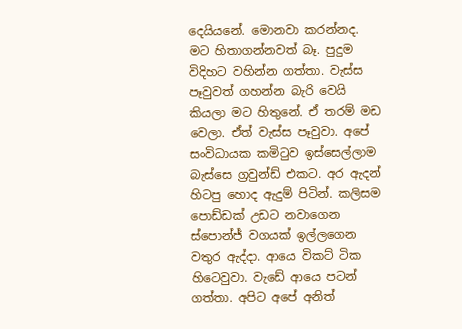දෙයියනේ. මොනවා කරන්නද. මට හිතාගන්නවත් බෑ. පුදුම විදිහට වහින්න ගත්තා. වැස්ස පෑවුවත් ගහන්න බැරි වෙයි කියලා මට හිතුනේ. ඒ තරම් මඩ වෙලා. ඒත් වැස්ස පෑවුවා. අපේ සංවිධායක කමිටුව ඉස්සෙල්ලාම බැස්සෙ ග්‍රවුන්ඩ් එකට. අර ඇදන් හිටපු හොද ඇදුම් පිටින්. කලිසම පොඩ්ඩක් උඩට නවාගෙන ස්පොන්ජ් වගයක් ඉල්ලගෙන වතුර ඇද්දා. ආයෙ විකට් ටික හිටෙවුවා. වැඩේ ආයෙ පටන් ගත්තා. අපිට අපේ අනිත්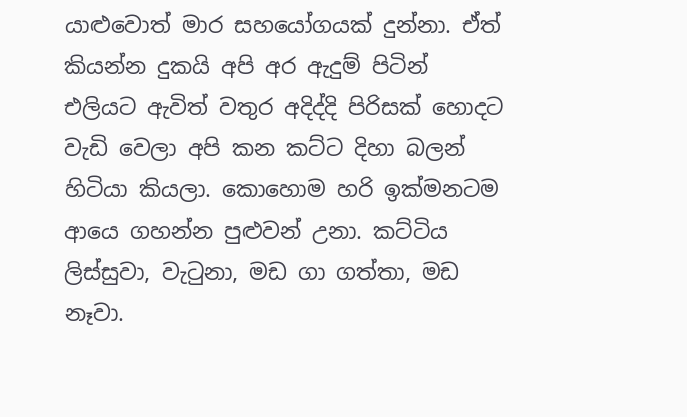යාළුවොත් මාර සහයෝගයක් දුන්නා. ඒත් කියන්න දුකයි අපි අර ඇදුම් පිටින් එලියට ඇවිත් වතුර අදිද්දි පිරිසක් හොදට වැඩි වෙලා අපි කන කට්ට දිහා බලන් හිටියා කියලා. කොහොම හරි ඉක්මනටම ආයෙ ගහන්න පුළුවන් උනා. කට්ටිය ලිස්සුවා, වැටුනා, මඩ ගා ගත්තා, මඩ නෑවා.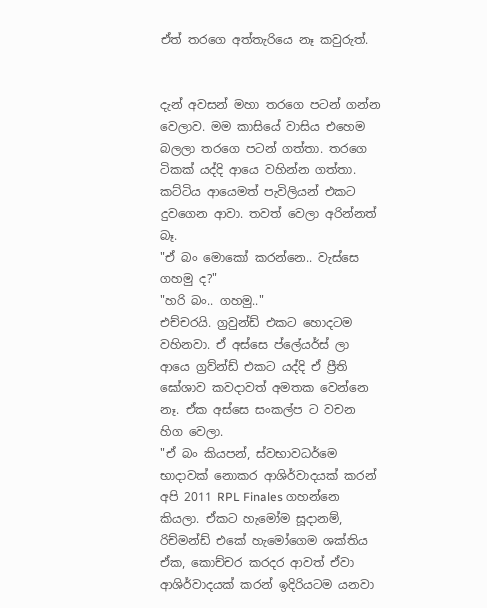ඒත් තරගෙ අත්තැරියෙ නෑ කවුරුත්.


දැන් අවසන් මහා තරගෙ පටන් ගන්න වෙලාව. මම කාසියේ වාසිය එහෙම බලලා තරගෙ පටන් ගත්තා. තරගෙ ටිකක් යද්දි ආයෙ වහින්න ගත්තා. කට්ටිය ආයෙමත් පැවිලියන් එකට දුවගෙන ආවා. තවත් වෙලා අරින්නත් බෑ.
"ඒ බං මොකෝ කරන්නෙ.. වැස්සෙ ගහමු ද?"
"හරි බං.. ගහමු.."
එච්චරයි. ග්‍රවුන්ඩ් එකට හොදටම වහිනවා. ඒ අස්සෙ ප්ලේයර්ස් ලා ආයෙ ග්‍රව්න්ඩ් එකට යද්දි ඒ ප්‍රීති ඝෝශාව කවදාවත් අමතක වෙන්නෙ නෑ. ඒක අස්සෙ සංකල්ප ට වචන හිග වෙලා.
"ඒ බං කියපන්, ස්වභාවධර්මෙ භාදාවක් නොකර ආශිර්වාදයක් කරන් අපි 2011 RPL Finales ගහන්නෙ කියලා. ඒකට හැමෝම සූදානම්, රිච්මන්ඩ් එකේ හැමෝගෙම ශක්තිය ඒක, කොච්චර කරදර ආවත් ඒවා ආශිර්වාදයක් කරන් ඉදිරියටම යනවා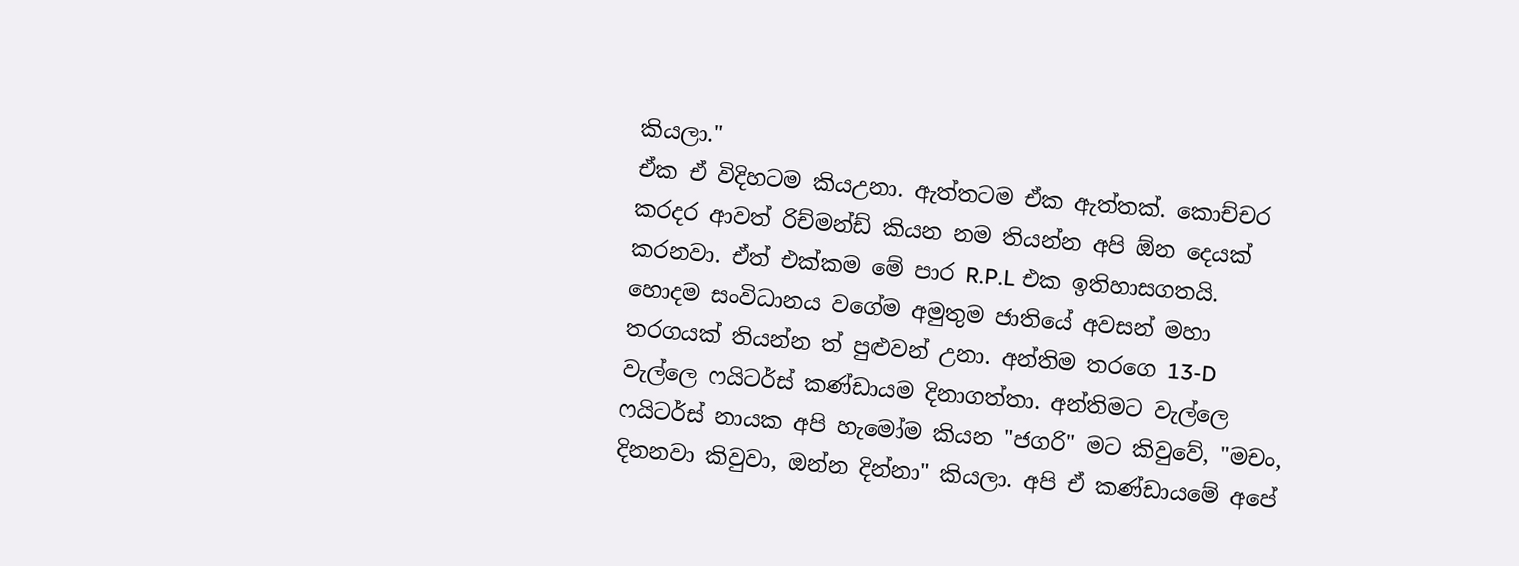කියලා."
ඒක ඒ විදිහටම කියඋනා. ඇත්තටම ඒක ඇත්තක්. කොච්චර කරදර ආවත් රිච්මන්ඩ් කියන නම තියන්න අපි ඕන දෙයක් කරනවා. ඒත් එක්කම මේ පාර R.P.L එක ඉතිහාසගතයි. හොදම සංවිධානය වගේම අමුතුම ජාතියේ අවසන් මහා තරගයක් තියන්න ත් පුළුවන් උනා‍. අන්තිම තරගෙ 13-D වැල්ලෙ ෆයිටර්ස් කණ්ඩායම දිනාගත්තා. අන්තිමට වැල්ලෙ ෆයිටර්ස් නායක අපි හැමෝම කියන "ජගරි" මට කිවුවේ, "මචං, දිනනවා කිවුවා, ඔන්න දින්නා" කියලා. අපි ඒ කණ්ඩායමේ අපේ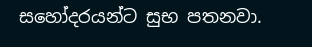සහෝදරයන්ට සුභ පතනවා.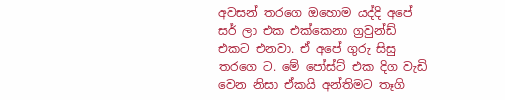අවසන් තරගෙ ඔහොම යද්දි අපේ සර් ලා එක එක්කෙනා ග්‍රවුන්ඩ් එකට එනවා. ඒ අපේ ගුරු සිසු තරගෙ ට. මේ පෝස්ට් එක දිග වැඩි වෙන නිසා ඒකයි අන්තිමට තෑගි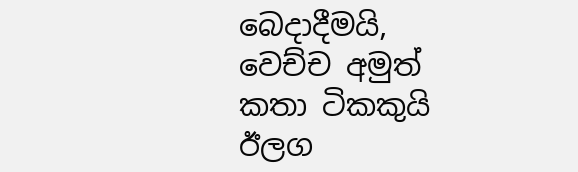බෙදාදීමයි, වෙච්ච අමුත් කතා ටිකකුයි ඊලග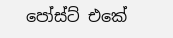පෝස්ට් එකේ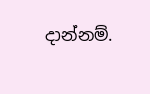දාන්නම්.